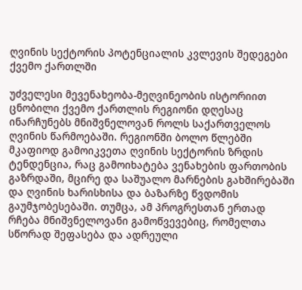ღვინის სექტორის პოტენციალის კვლევის შედეგები ქვემო ქართლში

უძველესი მევენახეობა-მეღვინეობის ისტორიით ცნობილი ქვემო ქართლის რეგიონი დღესაც ინარჩუნებს მნიშვნელოვან როლს საქართველოს ღვინის წარმოებაში. რეგიონში ბოლო წლებში მკაფიოდ გამოიკვეთა ღვინის სექტორის ზრდის ტენდენცია, რაც გამოიხატება ვენახების ფართობის გაზრდაში, მცირე და საშუალო მარნების გახშირებაში და ღვინის ხარისხისა და ბაზარზე წვდომის გაუმჯობესებაში. თუმცა, ამ პროგრესთან ერთად რჩება მნიშვნელოვანი გამოწვევებიც, რომელთა სწორად შეფასება და ადრეული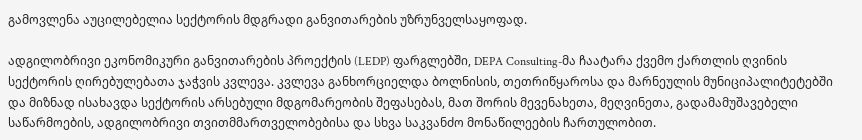გამოვლენა აუცილებელია სექტორის მდგრადი განვითარების უზრუნველსაყოფად.

ადგილობრივი ეკონომიკური განვითარების პროექტის (LEDP) ფარგლებში, DEPA Consulting-მა ჩაატარა ქვემო ქართლის ღვინის სექტორის ღირებულებათა ჯაჭვის კვლევა. კვლევა განხორციელდა ბოლნისის, თეთრიწყაროსა და მარნეულის მუნიციპალიტეტებში და მიზნად ისახავდა სექტორის არსებული მდგომარეობის შეფასებას, მათ შორის მევენახეთა, მეღვინეთა, გადამამუშავებელი საწარმოების, ადგილობრივი თვითმმართველობებისა და სხვა საკვანძო მონაწილეების ჩართულობით.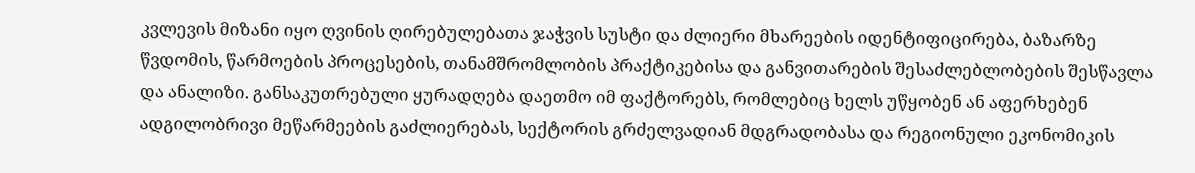კვლევის მიზანი იყო ღვინის ღირებულებათა ჯაჭვის სუსტი და ძლიერი მხარეების იდენტიფიცირება, ბაზარზე წვდომის, წარმოების პროცესების, თანამშრომლობის პრაქტიკებისა და განვითარების შესაძლებლობების შესწავლა და ანალიზი. განსაკუთრებული ყურადღება დაეთმო იმ ფაქტორებს, რომლებიც ხელს უწყობენ ან აფერხებენ ადგილობრივი მეწარმეების გაძლიერებას, სექტორის გრძელვადიან მდგრადობასა და რეგიონული ეკონომიკის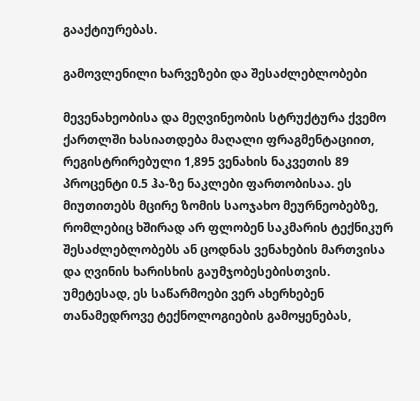გააქტიურებას.

გამოვლენილი ხარვეზები და შესაძლებლობები

მევენახეობისა და მეღვინეობის სტრუქტურა ქვემო ქართლში ხასიათდება მაღალი ფრაგმენტაციით, რეგისტრირებული 1,895 ვენახის ნაკვეთის 89 პროცენტი 0.5 ჰა-ზე ნაკლები ფართობისაა. ეს მიუთითებს მცირე ზომის საოჯახო მეურნეობებზე, რომლებიც ხშირად არ ფლობენ საკმარის ტექნიკურ შესაძლებლობებს ან ცოდნას ვენახების მართვისა და ღვინის ხარისხის გაუმჯობესებისთვის. უმეტესად, ეს საწარმოები ვერ ახერხებენ თანამედროვე ტექნოლოგიების გამოყენებას,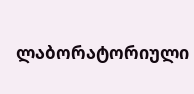ლაბორატორიული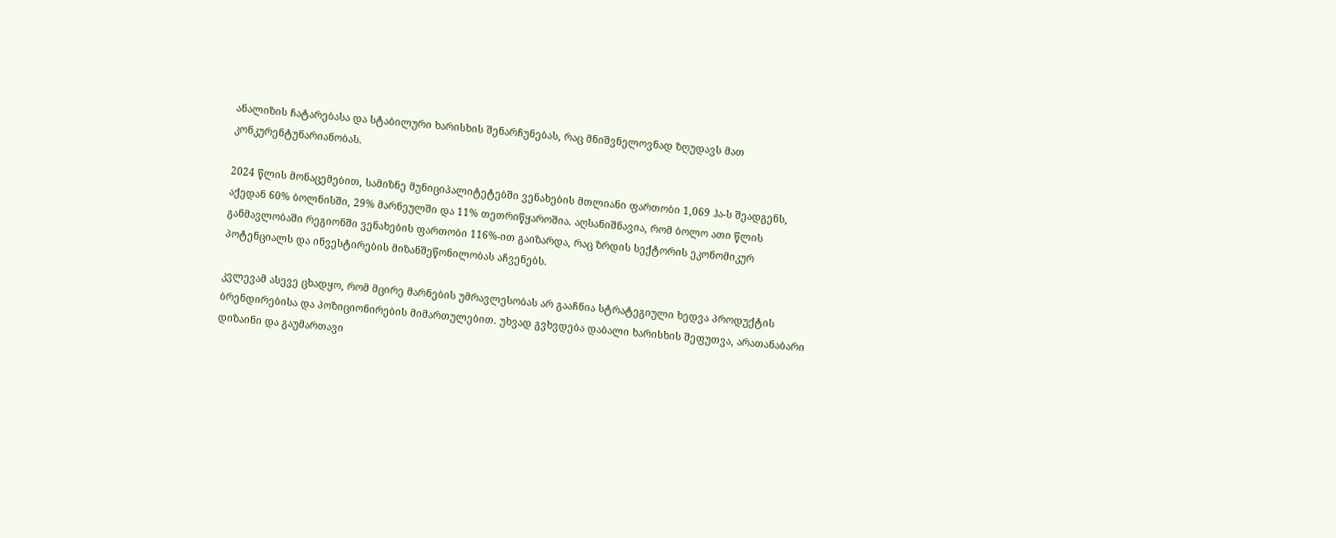ანალიზის ჩატარებასა და სტაბილური ხარისხის შენარჩუნებას, რაც მნიშვნელოვნად ზღუდავს მათ კონკურენტუნარიანობას.

2024 წლის მონაცემებით, სამიზნე მუნიციპალიტეტებში ვენახების მთლიანი ფართობი 1,069 ჰა-ს შეადგენს, აქედან 60% ბოლნისში, 29% მარნეულში და 11% თეთრიწყაროშია. აღსანიშნავია, რომ ბოლო ათი წლის განმავლობაში რეგიონში ვენახების ფართობი 116%-ით გაიზარდა, რაც ზრდის სექტორის ეკონომიკურ პოტენციალს და ინვესტირების მიზანშეწონილობას აჩვენებს.

კვლევამ ასევე ცხადყო, რომ მცირე მარნების უმრავლესობას არ გააჩნია სტრატეგიული ხედვა პროდუქტის ბრენდირებისა და პოზიციონირების მიმართულებით. უხვად გვხვდება დაბალი ხარისხის შეფუთვა, არათანაბარი დიზაინი და გაუმართავი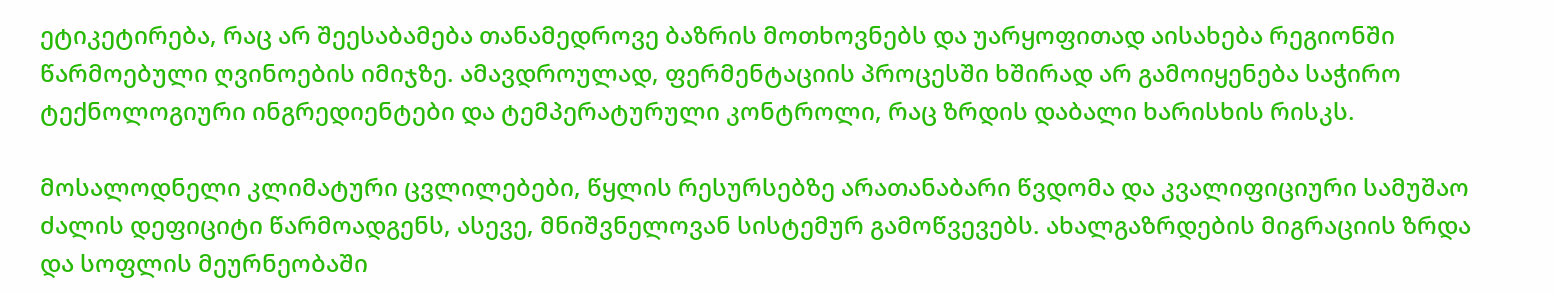ეტიკეტირება, რაც არ შეესაბამება თანამედროვე ბაზრის მოთხოვნებს და უარყოფითად აისახება რეგიონში წარმოებული ღვინოების იმიჯზე. ამავდროულად, ფერმენტაციის პროცესში ხშირად არ გამოიყენება საჭირო ტექნოლოგიური ინგრედიენტები და ტემპერატურული კონტროლი, რაც ზრდის დაბალი ხარისხის რისკს.

მოსალოდნელი კლიმატური ცვლილებები, წყლის რესურსებზე არათანაბარი წვდომა და კვალიფიციური სამუშაო ძალის დეფიციტი წარმოადგენს, ასევე, მნიშვნელოვან სისტემურ გამოწვევებს. ახალგაზრდების მიგრაციის ზრდა და სოფლის მეურნეობაში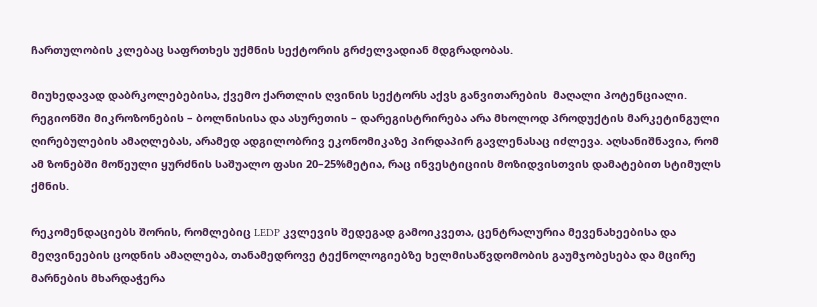ჩართულობის კლებაც საფრთხეს უქმნის სექტორის გრძელვადიან მდგრადობას.

მიუხედავად დაბრკოლებებისა, ქვემო ქართლის ღვინის სექტორს აქვს განვითარების  მაღალი პოტენციალი. რეგიონში მიკროზონების – ბოლნისისა და ასურეთის – დარეგისტრირება არა მხოლოდ პროდუქტის მარკეტინგული ღირებულების ამაღლებას, არამედ ადგილობრივ ეკონომიკაზე პირდაპირ გავლენასაც იძლევა. აღსანიშნავია, რომ ამ ზონებში მოწეული ყურძნის საშუალო ფასი 20–25%მეტია, რაც ინვესტიციის მოზიდვისთვის დამატებით სტიმულს ქმნის.

რეკომენდაციებს შორის, რომლებიც LEDP კვლევის შედეგად გამოიკვეთა, ცენტრალურია მევენახეებისა და მეღვინეების ცოდნის ამაღლება, თანამედროვე ტექნოლოგიებზე ხელმისაწვდომობის გაუმჯობესება და მცირე მარნების მხარდაჭერა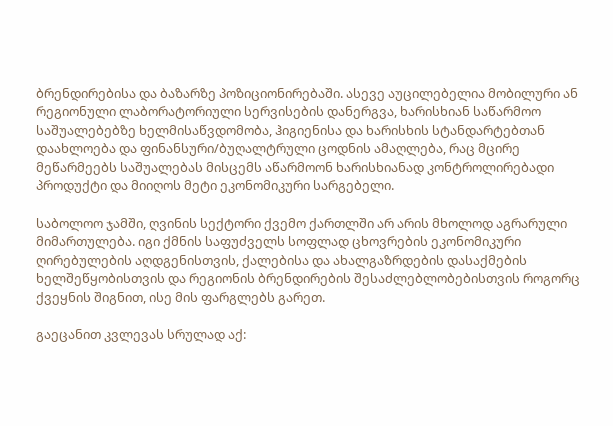ბრენდირებისა და ბაზარზე პოზიციონირებაში. ასევე აუცილებელია მობილური ან რეგიონული ლაბორატორიული სერვისების დანერგვა, ხარისხიან საწარმოო საშუალებებზე ხელმისაწვდომობა, ჰიგიენისა და ხარისხის სტანდარტებთან დაახლოება და ფინანსური/ბუღალტრული ცოდნის ამაღლება, რაც მცირე მეწარმეებს საშუალებას მისცემს აწარმოონ ხარისხიანად კონტროლირებადი პროდუქტი და მიიღოს მეტი ეკონომიკური სარგებელი.

საბოლოო ჯამში, ღვინის სექტორი ქვემო ქართლში არ არის მხოლოდ აგრარული მიმართულება. იგი ქმნის საფუძველს სოფლად ცხოვრების ეკონომიკური ღირებულების აღდგენისთვის, ქალებისა და ახალგაზრდების დასაქმების ხელშეწყობისთვის და რეგიონის ბრენდირების შესაძლებლობებისთვის როგორც ქვეყნის შიგნით, ისე მის ფარგლებს გარეთ.

გაეცანით კვლევას სრულად აქ: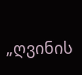„ღვინის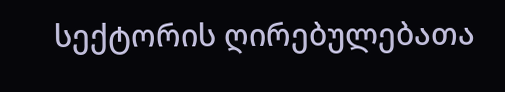სექტორის ღირებულებათა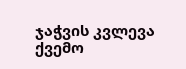ჯაჭვის კვლევა ქვემო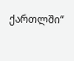ქართლში“